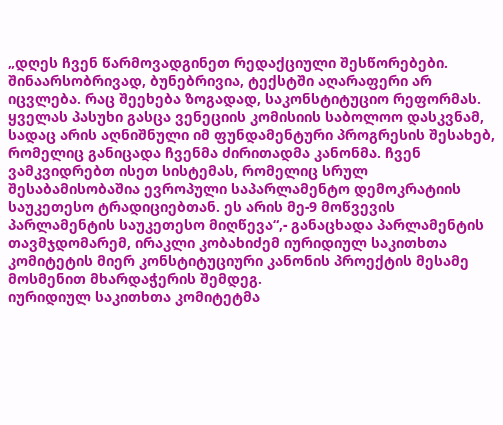„დღეს ჩვენ წარმოვადგინეთ რედაქციული შესწორებები. შინაარსობრივად, ბუნებრივია, ტექსტში აღარაფერი არ იცვლება. რაც შეეხება ზოგადად, საკონსტიტუციო რეფორმას. ყველას პასუხი გასცა ვენეციის კომისიის საბოლოო დასკვნამ, სადაც არის აღნიშნული იმ ფუნდამენტური პროგრესის შესახებ, რომელიც განიცადა ჩვენმა ძირითადმა კანონმა. ჩვენ ვამკვიდრებთ ისეთ სისტემას, რომელიც სრულ შესაბამისობაშია ევროპული საპარლამენტო დემოკრატიის საუკეთესო ტრადიციებთან. ეს არის მე-9 მოწვევის პარლამენტის საუკეთესო მიღწევა“,- განაცხადა პარლამენტის თავმჯდომარემ, ირაკლი კობახიძემ იურიდიულ საკითხთა კომიტეტის მიერ კონსტიტუციური კანონის პროექტის მესამე მოსმენით მხარდაჭერის შემდეგ.
იურიდიულ საკითხთა კომიტეტმა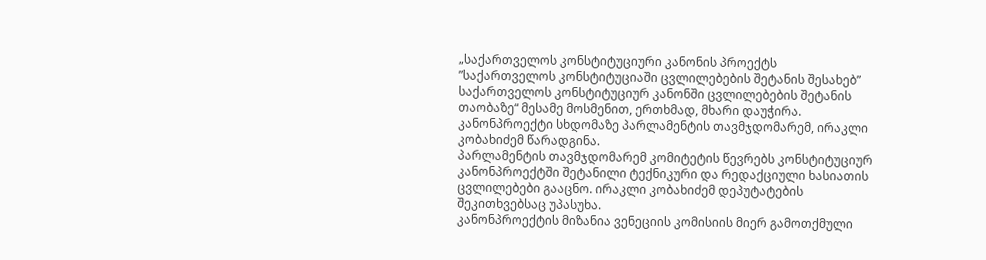„საქართველოს კონსტიტუციური კანონის პროექტს ”საქართველოს კონსტიტუციაში ცვლილებების შეტანის შესახებ” საქართველოს კონსტიტუციურ კანონში ცვლილებების შეტანის თაობაზე“ მესამე მოსმენით, ერთხმად, მხარი დაუჭირა.
კანონპროექტი სხდომაზე პარლამენტის თავმჯდომარემ, ირაკლი კობახიძემ წარადგინა.
პარლამენტის თავმჯდომარემ კომიტეტის წევრებს კონსტიტუციურ კანონპროექტში შეტანილი ტექნიკური და რედაქციული ხასიათის ცვლილებები გააცნო. ირაკლი კობახიძემ დეპუტატების შეკითხვებსაც უპასუხა.
კანონპროექტის მიზანია ვენეციის კომისიის მიერ გამოთქმული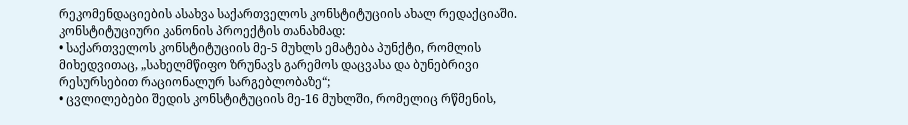რეკომენდაციების ასახვა საქართველოს კონსტიტუციის ახალ რედაქციაში.
კონსტიტუციური კანონის პროექტის თანახმად:
• საქართველოს კონსტიტუციის მე-5 მუხლს ემატება პუნქტი, რომლის მიხედვითაც, „სახელმწიფო ზრუნავს გარემოს დაცვასა და ბუნებრივი რესურსებით რაციონალურ სარგებლობაზე“;
• ცვლილებები შედის კონსტიტუციის მე-16 მუხლში, რომელიც რწმენის,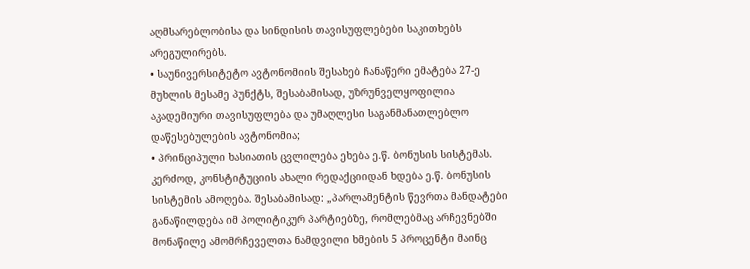აღმსარებლობისა და სინდისის თავისუფლებები საკითხებს არეგულირებს.
• საუნივერსიტეტო ავტონომიის შესახებ ჩანაწერი ემატება 27-ე მუხლის მესამე პუნქტს, შესაბამისად, უზრუნველყოფილია აკადემიური თავისუფლება და უმაღლესი საგანმანათლებლო დაწესებულების ავტონომია;
• პრინციპული ხასიათის ცვლილება ეხება ე.წ. ბონუსის სისტემას. კერძოდ, კონსტიტუციის ახალი რედაქციიდან ხდება ე.წ. ბონუსის სისტემის ამოღება. შესაბამისად: „პარლამენტის წევრთა მანდატები განაწილდება იმ პოლიტიკურ პარტიებზე, რომლებმაც არჩევნებში მონაწილე ამომრჩეველთა ნამდვილი ხმების 5 პროცენტი მაინც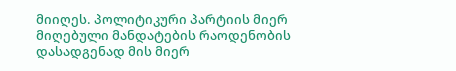მიიღეს. პოლიტიკური პარტიის მიერ მიღებული მანდატების რაოდენობის დასადგენად მის მიერ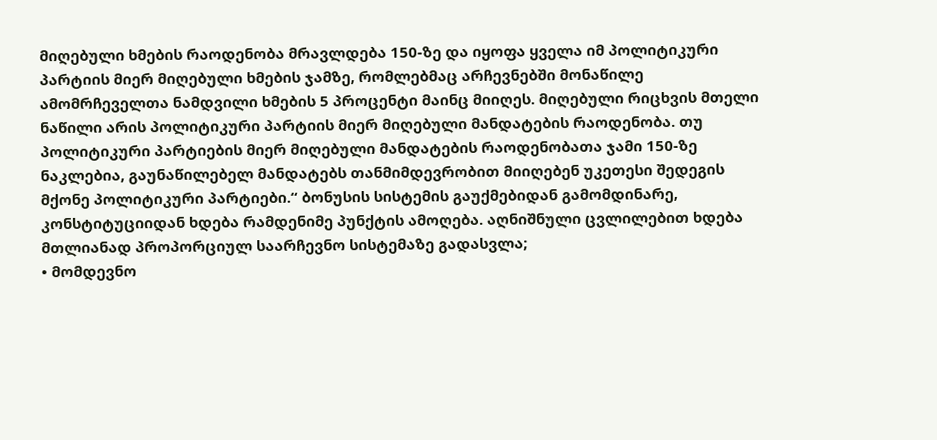მიღებული ხმების რაოდენობა მრავლდება 150-ზე და იყოფა ყველა იმ პოლიტიკური პარტიის მიერ მიღებული ხმების ჯამზე, რომლებმაც არჩევნებში მონაწილე ამომრჩეველთა ნამდვილი ხმების 5 პროცენტი მაინც მიიღეს. მიღებული რიცხვის მთელი ნაწილი არის პოლიტიკური პარტიის მიერ მიღებული მანდატების რაოდენობა. თუ პოლიტიკური პარტიების მიერ მიღებული მანდატების რაოდენობათა ჯამი 150-ზე ნაკლებია, გაუნაწილებელ მანდატებს თანმიმდევრობით მიიღებენ უკეთესი შედეგის მქონე პოლიტიკური პარტიები.“ ბონუსის სისტემის გაუქმებიდან გამომდინარე, კონსტიტუციიდან ხდება რამდენიმე პუნქტის ამოღება. აღნიშნული ცვლილებით ხდება მთლიანად პროპორციულ საარჩევნო სისტემაზე გადასვლა;
• მომდევნო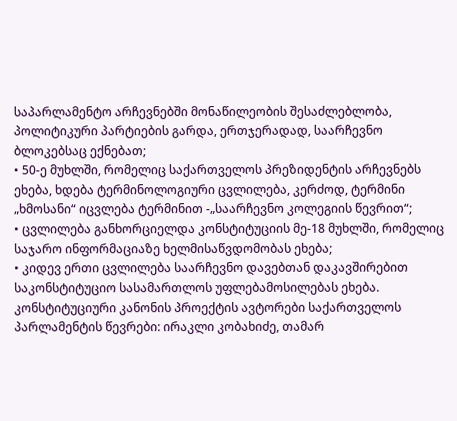საპარლამენტო არჩევნებში მონაწილეობის შესაძლებლობა, პოლიტიკური პარტიების გარდა, ერთჯერადად, საარჩევნო ბლოკებსაც ექნებათ;
• 50-ე მუხლში, რომელიც საქართველოს პრეზიდენტის არჩევნებს ეხება, ხდება ტერმინოლოგიური ცვლილება, კერძოდ, ტერმინი „ხმოსანი“ იცვლება ტერმინით -„საარჩევნო კოლეგიის წევრით“;
• ცვლილება განხორციელდა კონსტიტუციის მე-18 მუხლში, რომელიც საჯარო ინფორმაციაზე ხელმისაწვდომობას ეხება;
• კიდევ ერთი ცვლილება საარჩევნო დავებთან დაკავშირებით საკონსტიტუციო სასამართლოს უფლებამოსილებას ეხება.
კონსტიტუციური კანონის პროექტის ავტორები საქართველოს პარლამენტის წევრები: ირაკლი კობახიძე, თამარ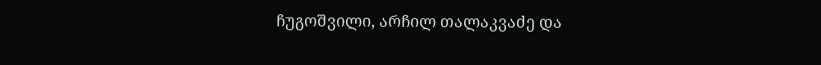ჩუგოშვილი, არჩილ თალაკვაძე და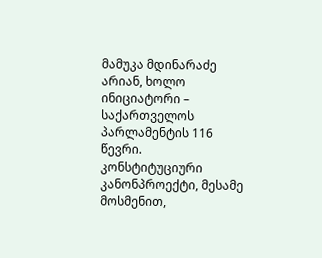მამუკა მდინარაძე არიან, ხოლო ინიციატორი – საქართველოს პარლამენტის 116 წევრი.
კონსტიტუციური კანონპროექტი, მესამე მოსმენით,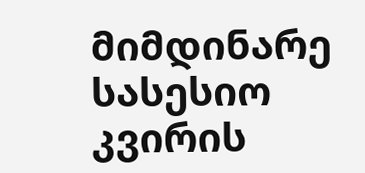მიმდინარე სასესიო კვირის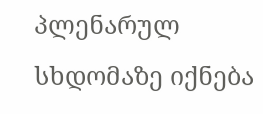პლენარულ სხდომაზე იქნება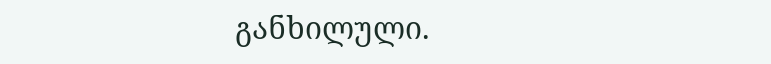განხილული.